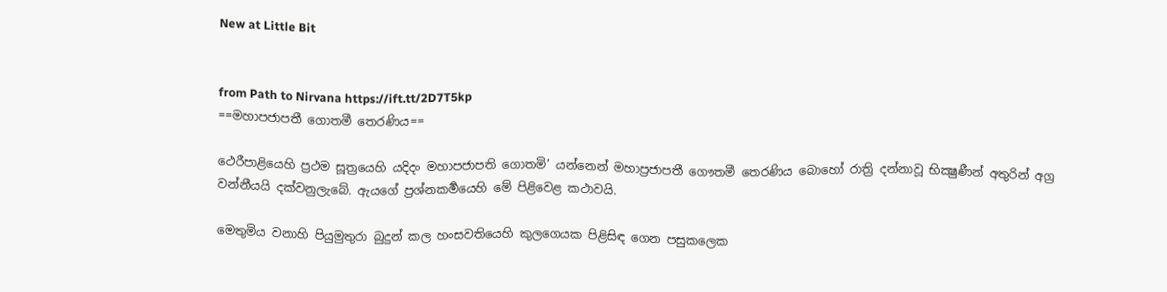New at Little Bit


from Path to Nirvana https://ift.tt/2D7T5kp
==මහාපජාපතී ගොතමී තෙරණිය==

ථෙරීපාළියෙහි ප්‍රථම සූත්‍රයෙහි යදිදං මහාපජාපති ගොතමි’ යන්නෙන් මහාප්‍රජාපතී ගෞතමී තෙරණිය බොහෝ රාත්‍රි දන්නාවූ භික්‍ෂුණීන් අතුරින් අග්‍ර වන්නීයයි දක්වනුලැබේ. ඇයගේ ප්‍රශ්නකර්‍මයෙහි මේ පිළිවෙළ කථාවයි.

මෙතුමිය වනාහි පියුමුතුරා බුදුන් කල හංසවතියෙහි කුලගෙයක පිළිසිඳ ගෙන පසුකලෙක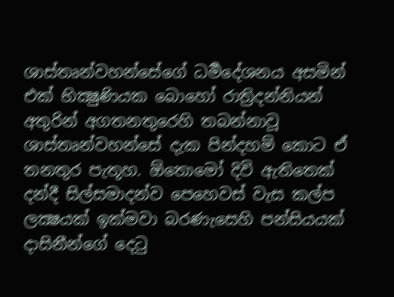ශාස්තෘන්වහන්සේගේ ධර්‍මදේශනය අසමින් එක් භික්‍ෂුණියක බොහෝ රාත්‍රිදන්නියන් අතුරින් අගතනතුරෙහි තබන්නාවූ ශාස්තෘන්වහන්සේ දැක පින්දහම් කොට එ‍් තනතුර පැතූහ. ඕතොමෝ දිවි ඇතිතෙක් දන්දී සිල්සමාදන්ව පෙහෙවස් වැස කල්ප ලක්‍ෂයක් ඉක්මවා බරණැසෙහි පන්සියයක් දාසිනීන්ගේ දෙටු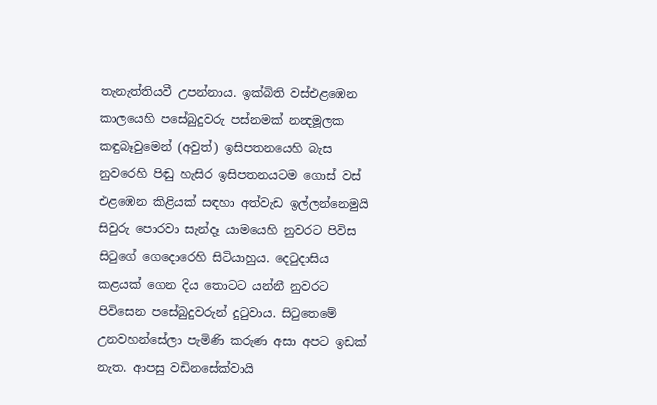තැනැත්තියවී උපන්නාය. ඉක්බිති වස්එළඹෙන කාලයෙහි පසේබුදුවරු පස්නමක් නන්‍දමූලක කඳුබෑවුමෙන් (අවුත්) ඉසිපතනයෙහි බැස නුවරෙහි පිඬු හැසිර ඉසිපතනයටම ගොස් වස් එළඹෙන කිළියක් සඳහා අත්වැඩ ඉල්ලන්නෙමුයි සිවුරු‍ පොරවා සැන්දෑ යාමයෙහි නුවරට පිවිස සිටු‍ගේ ගෙදොරෙහි සිටියාහුය. දෙටුදාසිය කළයක් ගෙන දිය තොටට යන්නී නුවරට පිවිසෙන පසේබුදුවරුන් දුටුවාය. සිටුතෙමේ උනවහන්සේලා පැමිණි කරුණ අසා අපට ඉඩක් නැත. ආපසු වඩිනසේක්වායි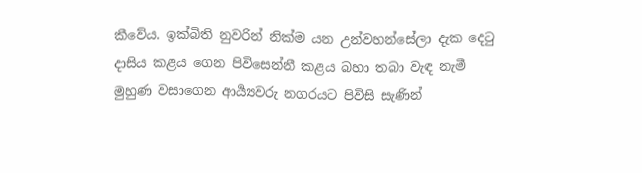කීවේය. ඉක්බිති නුවරින් නික්ම යන උන්වහන්සේලා දැක දෙටු දාසිය කළය ගෙන පිවිසෙන්නී කළය බහා තබා වැඳ නැමී මුහුණ වසාගෙන ආර්‍ය්‍යවරු නගරයට පිවිසි සැණින්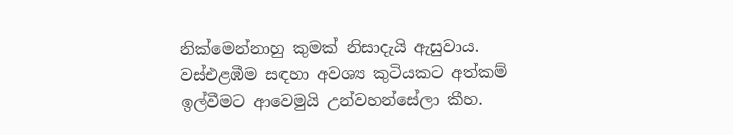නික්මෙන්නාහු කුමක් නිසාදැයි ඇසුවාය. වස්එළඹීම සඳහා අවශ්‍ය කුටියකට අත්කම් ඉල්වීමට ආවෙමුයි උන්වහන්සේලා කීහ.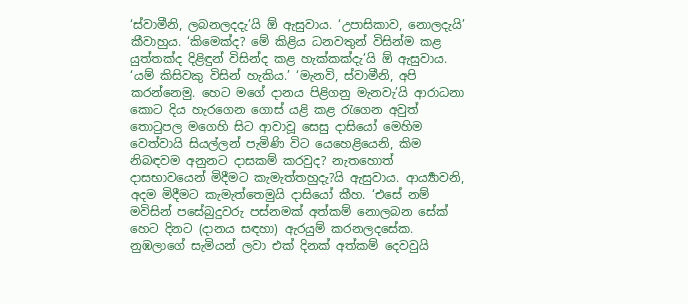‘ස්වාමීනි, ලබනලදදැ’යි ඕ ඇසුවාය. ‘උපාසිකාව, නොලදැයි’ කීවාහුය. ‘කිමෙක්ද? මේ කිළිය ධනවතුන් විසින්ම කළ යුත්තක්ද දිළිඳුන් විසින්ද කළ හැක්කක්දැ’යි ඕ ඇසුවාය. ‘යම් කිසිවකු විසින් හැකිය.’ ‘මැනවි, ස්වාමීනි, අපි කරන්නෙමු. හෙට මගේ දානය පිළිගනු මැනවැ’යි ආරාධනා කොට දිය හැරගෙන ගොස් යළි කළ රැගෙන අවුත් තොටුපල මගෙහි සිට ආවාවූ සෙසු දාසියෝ මෙහිම වෙත්වායි සියල්ලන් පැමිණි විට යෙහෙළියෙනි, කිම නිබඳවම අනුනට දාසකම් කරවුද? නැතහොත් දාසභාවයෙන් මිදීමට කැමැත්තහුදැ?යි ඇසුවාය. ආර්‍ය්‍යාවනි, අදම මිදීමට කැමැත්තෙමුයි දාසියෝ කීහ. ‘එසේ නම් මවිසින් පසේබුදුවරු පස්නමක් අත්කම් නොලබන සේක් හෙට දිනට (දානය සඳහා) ඇරයුම් කරනලදසේක. නුඹලාගේ සැමියන් ලවා එක් දිනක් අත්කම් දෙවවුයි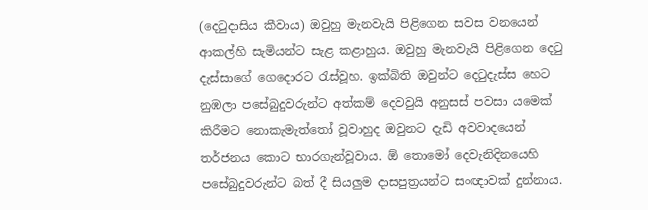(දෙටුදාසිය කීවාය) ඔවුහු මැනවැයි පිළිගෙන සවස වනයෙන් ආකල්හි සැමියන්ට සැළ කළාහුය. ඔවුහු මැනවැයි පිළිගෙන දෙටු දැස්සාගේ ගෙදොරට රැස්වූහ. ඉක්බිති ඔවුන්ට දෙටුදැස්ස හෙට නුඹලා ‍පසේබුදුවරුන්ට අත්කම් දෙවවුයි අනුසස් පවසා යමෙක් කිරීමට නොකැමැත්තෝ වූවාහුද ඔවුනට දැඩි අවවාදයෙන් තර්ජනය කොට භාරගැන්වූවාය. ඕ තොමෝ දෙවැනිදිනයෙහි පසේබුදුවරුන්ට බත් දී සියලුම දාසපුත්‍රයන්ට සංඥාවක් දුන්නාය.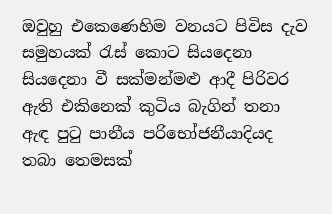ඔවුහු එකෙණෙහිම වනයට පිවිස දැව සමුහයක් රැස් කොට සියදෙනා සියදෙනා වී සක්මන්මළු ආදී පිරිවර ඇති එකිනෙක් කුටිය බැගින් තනා ඇඳ පුටු පානීය පරිභෝජනීයාදියද තබා තෙමසක්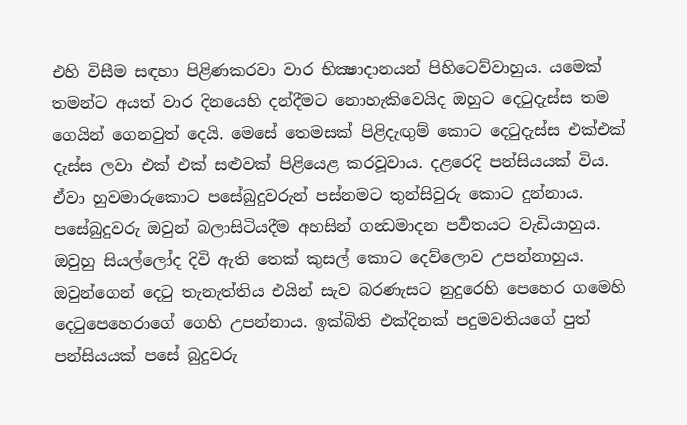එහි විසීම සඳහා පිළිණකරවා වාර භික්‍ෂාදානයන් පිහිටෙව්වාහුය. යමෙක් තමන්ට අයත් වාර දිනයෙහි දන්දීමට නොහැකිවෙයිද ඔහුට දෙටුදැස්ස තම ගෙයින් ගෙනවුත් දෙයි. මෙසේ තෙමසක් පිළිදැඟුම් කොට දෙටුදැස්ස එක්එක් දැස්ස ලවා එක් එක් සළුවක් පිළියෙළ කරවූවාය. දළරෙදි පන්සියයක් විය. ඒවා හුවමාරුකොට පසේබුදුවරුන් පස්නමට තුන්සිවුරු කොට දුන්නාය. පසේබුදුවරු ඔවුන් බලාසිටියදීම අහසින් ගන්‍ධමාදන පර්‍වතයට වැඩියාහුය. ඔවුහු සියල්ලෝද දිවි ඇති තෙක් කුසල් කොට දෙව්ලොව උපන්නාහුය. ඔවුන්ගෙන් දෙටු තැනැත්තිය එයින් සැව බරණැසට නුදුරෙහි පෙහෙර ගමෙහි දෙටුපෙහෙරාගේ ගෙහි උපන්නාය. ඉක්බිති එක්දිනක් පදුමවති‍‍යගේ පුත් පන්සියයක් පසේ බුදුවරු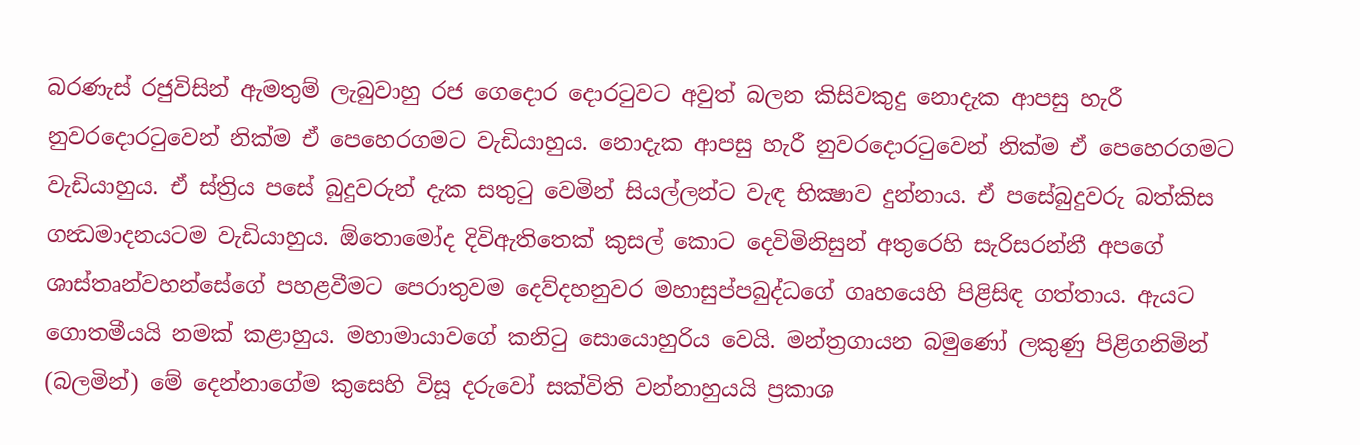බරණැස් රජුවිසින් ඇමතුම් ලැබුවාහු රජ ගෙදොර දොරටු‍වට අවුත් බලන කිසිවකුදු නොදැක ආපසු හැරී නුවරදොරටුවෙන් නික්ම ඒ පෙහෙරගමට වැඩියාහුය. නොදැක ආපසු හැරී නුවරදොරටුවෙන් නික්ම ඒ පෙහෙරගමට වැඩියාහුය. ඒ ස්ත්‍රිය පසේ බුදුවරුන් දැක සතුටු වෙමින් සියල්ලන්ට වැඳ භික්‍ෂාව දුන්නාය. ඒ පසේබුදුවරු බත්කිස ගන්‍ධමාදනයටම වැඩියාහුය. ඕතොමෝද දිවිඇතිතෙක් කුසල් කොට දෙවිමිනිසුන් අතුරෙහි සැරිසරන්නී අපගේ ශාස්තෘන්වහන්සේගේ පහළවීමට පෙරාතුවම දෙව්දහනුවර මහාසුප්පබුද්ධගේ ගෘහයෙහි පිළිසිඳ ගත්තාය. ඇයට ගොතමීයයි නමක් කළාහුය. මහාමායාවගේ කනිටු සොයොහුරිය වෙයි. මන්ත්‍රගායන බමුණෝ ලකුණු පිළිගනිමින් (බලමින්) මේ දෙන්නාගේම කුසෙහි විසූ දරුවෝ සක්විති වන්නාහුයයි ප්‍රකාශ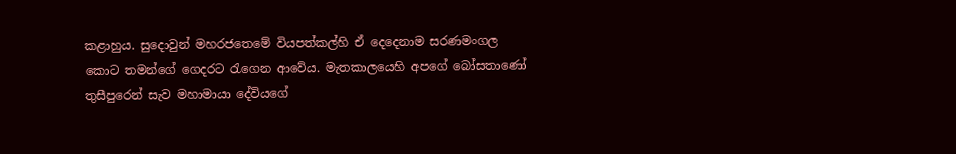කළාහුය. සුදොවුන් මහරජතෙමේ වියපත්කල්හි ඒ දෙදෙනාම සරණමංගල කොට තමන්ගේ ගෙදරට රැගෙන ආවේය. මැතකාලයෙහි අපගේ බෝසතාණෝ තුසීපුරෙන් සැව මහාමායා දේවියගේ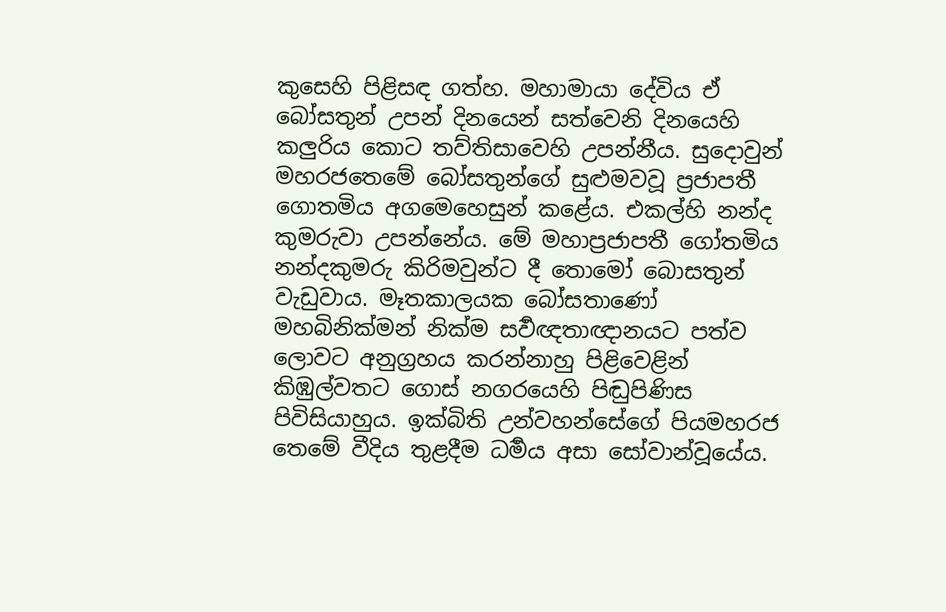කුසෙහි පිළිසඳ ගත්හ. මහාමායා දේවිය ඒ බෝසතුන් උපන් දිනයෙන් සත්වෙනි දිනයෙහි කලුරිය කොට තව්තිසාවෙහි උපන්නීය. සුදොවුන් මහරජතෙමේ බෝසතුන්ගේ සුළුමවවූ ප්‍රජාපතී ගොතමිය අගමෙහෙසුන් කළේය. එකල්හි නන්ද කුමරුවා උපන්නේය. මේ මහාප්‍රජාපතී ගෝතමිය නන්දකුමරු කිරිමවුන්ට දී තොමෝ බොසතුන් වැඩුවාය. මෑතකාලයක බෝසතාණෝ මහබිනික්මන් නික්ම සර්‍වඥතාඥානයට පත්ව ලොවට අනුග්‍රහය කරන්නාහු පිළිවෙළින් කිඹුල්වතට ගොස් නගරයෙහි පිඬුපිණිස පිවිසියාහුය. ඉක්බිති උන්වහන්සේගේ පියමහරජ තෙමේ වීදිය තුළදීම ධර්‍මය අසා සෝවාන්වූයේය.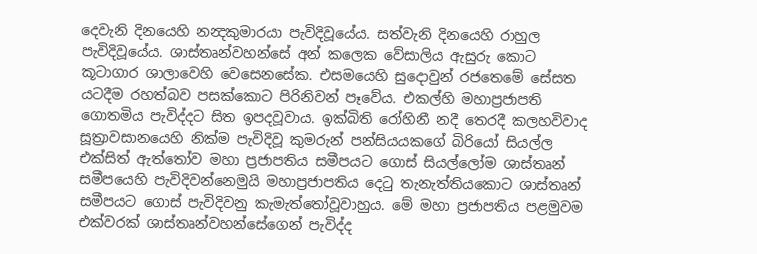දෙවැනි දිනයෙහි නන්‍දකුමාරයා පැවිදිවූයේය. සත්වැනි දිනයෙහි රාහුල පැවිදිවූ‍යේය. ශාස්තෘන්වහන්සේ අන් කලෙක වේසාලිය ඇසුරු කොට කූටාගාර ශාලාවෙහි වෙසෙනසේක. එසමයෙහි සුදොවුන් රජතෙමේ සේසත යටදීම රහත්බව පසක්කොට පිරිනිවන් පෑවේය. එකල්හි මහාප්‍රජාපති ගොතමිය පැවිද්දට සිත ඉපදවූවාය. ඉක්බිති රෝහිනී නදී තෙරදී කලහවිවාද සූත්‍රාවසානයෙහි නික්ම පැවිදිවූ කුමරුන් පන්සියයකගේ බි‍රියෝ සියල්ල එක්සිත් ඇත්තෝව මහා ප්‍රජාපතිය සමීපයට ගොස් සියල්ලෝම ශාස්තෘන් සමීපයෙහි පැවිදිවන්නෙමුයි මහාප්‍රජාපතිය දෙටු තැනැත්තියකොට ශාස්තෘන් සමීපයට ගොස් පැවිදිවනු කැමැත්තෝවූවාහුය. මේ මහා ප්‍රජාපතිය පළමුවම එක්වරක් ශාස්තෘන්වහන්සේගෙන් පැවිද්ද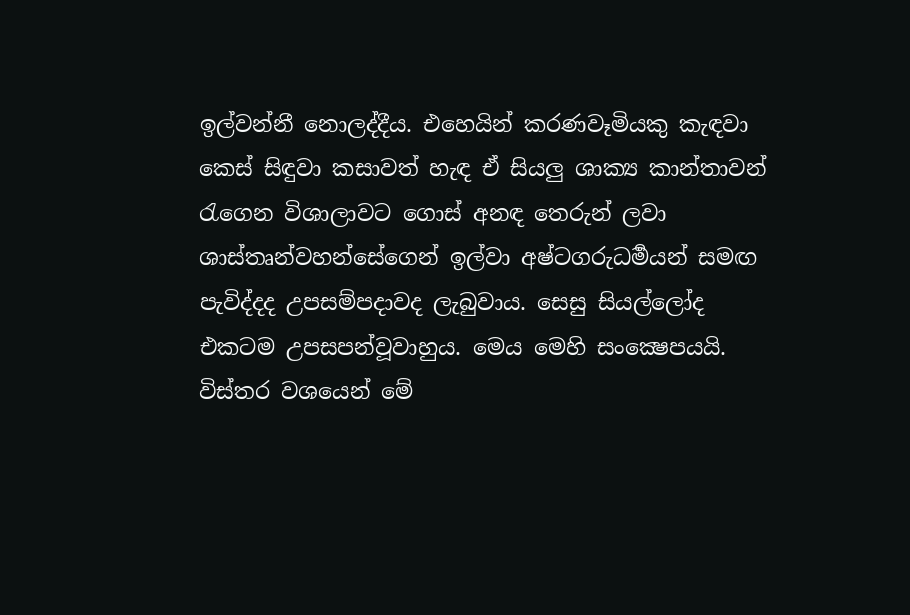ඉල්වන්නී නොලද්දීය. එහෙයින් කරණවෑමියකු කැඳවා කෙස් සිඳුවා කසාවත් හැඳ ඒ සියලු ශාක්‍ය කාන්තාවන් රැගෙන විශාලාවට ගොස් අනඳ තෙරුන් ලවා ශාස්තෘන්වහන්සේගෙන් ඉල්වා අෂ්ටගරුධර්‍මයන් සමඟ පැවිද්දද උපසම්පදාවද ලැබුවාය. සෙසු සියල්ලෝද එකටම උපසපන්වූවාහුය. මෙය මෙහි සංක්‍ෂෙපයයි. විස්තර වශයෙන් මේ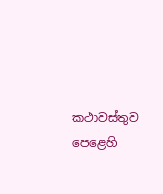කථාවස්තුව පෙළෙහි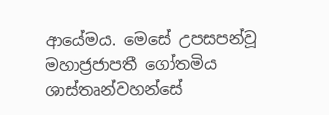ආයේමය. මෙසේ උපසපන්වූ මහාජ්‍රජාපතී ගෝතමිය ශාස්තෘන්වහන්සේ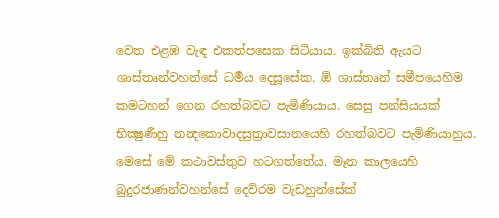වෙත එළඹ වැඳ එකත්පසෙක සිටියාය. ඉක්බිති ඇයට ශාස්තෘන්වහන්සේ ධර්‍මය දෙසූසේක. ඕ ශාස්තෘන් සමීපයෙහිම කමටහන් ගෙන රහත්බවට පැමිණියාය. සෙසු පන්සියයක් භික්‍ෂුණීහු නන්‍දකොවාදසුත්‍රාවසානයෙහි රහත්බවට පැමිණියාහුය. මෙසේ මේ කථාවස්තුව හටගත්තේය. මෑත කාලයෙහි බුදුරජාණන්වහන්සේ දෙව්රම වැඩහුන්සේක්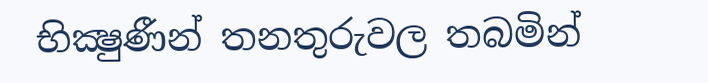භික්‍ෂුණීන් තනතුරුවල තබමින්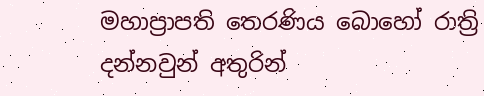මහාප්‍රාපති තෙරණිය බොහෝ රාත්‍රි දන්නවුන් අතුරින්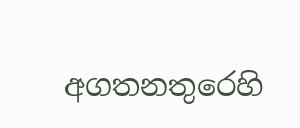අගතනතුරෙහි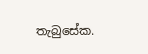තැබුසේක.